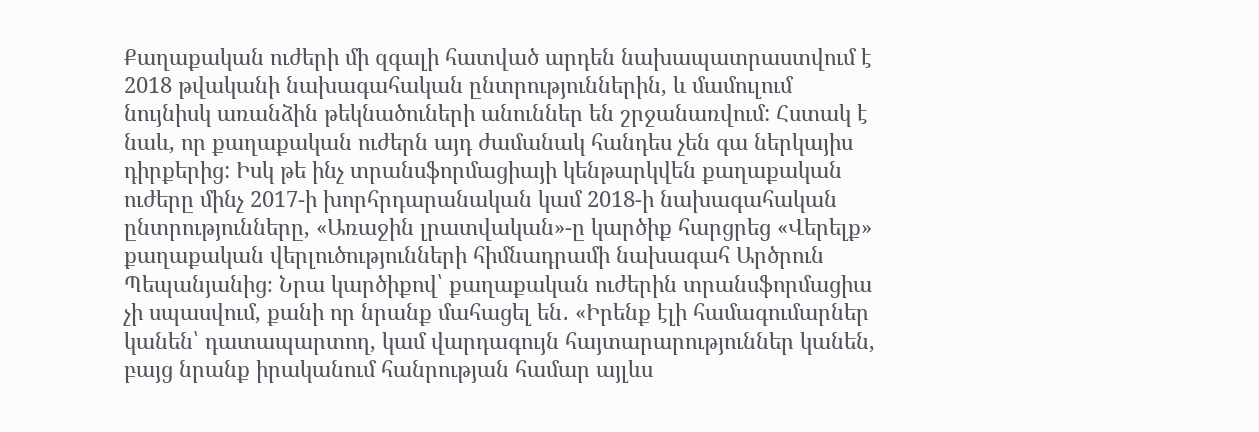Քաղաքական ուժերի մի զգալի հատված արդեն նախապատրաստվում է 2018 թվականի նախագահական ընտրություններին, և մամուլում նույնիսկ առանձին թեկնածուների անուններ են շրջանառվում: Հստակ է նաև, որ քաղաքական ուժերն այդ ժամանակ հանդես չեն գա ներկայիս դիրքերից: Իսկ թե ինչ տրանսֆորմացիայի կենթարկվեն քաղաքական ուժերը մինչ 2017-ի խորհրդարանական կամ 2018-ի նախագահական ընտրությունները, «Առաջին լրատվական»-ը կարծիք հարցրեց «Վերելք» քաղաքական վերլուծությունների հիմնադրամի նախագահ Արծրուն Պեպանյանից։ Նրա կարծիքով՝ քաղաքական ուժերին տրանսֆորմացիա չի սպասվում, քանի որ նրանք մահացել են․ «Իրենք էլի համագումարներ կանեն՝ դատապարտող, կամ վարդագույն հայտարարություններ կանեն, բայց նրանք իրականում հանրության համար այլևս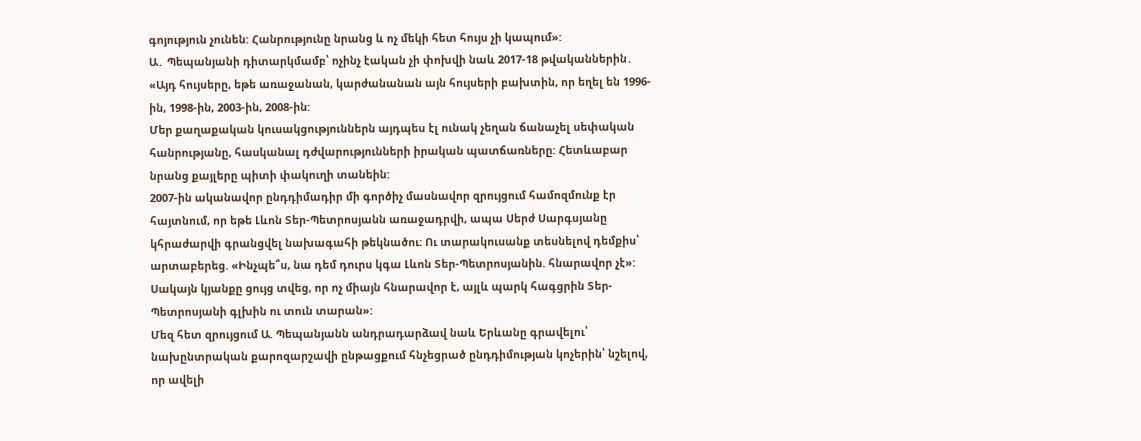գոյություն չունեն: Հանրությունը նրանց և ոչ մեկի հետ հույս չի կապում»:
Ա․ Պեպանյանի դիտարկմամբ՝ ոչինչ էական չի փոխվի նաև 2017-18 թվականներին․ «Այդ հույսերը, եթե առաջանան, կարժանանան այն հույսերի բախտին, որ եղել են 1996-ին, 1998-ին, 2003-ին, 2008-ին:
Մեր քաղաքական կուսակցություններն այդպես էլ ունակ չեղան ճանաչել սեփական հանրությանը, հասկանալ դժվարությունների իրական պատճառները: Հետևաբար նրանց քայլերը պիտի փակուղի տանեին:
2007-ին ականավոր ընդդիմադիր մի գործիչ մասնավոր զրույցում համոզմունք էր հայտնում, որ եթե Լևոն Տեր-Պետրոսյանն առաջադրվի, ապա Սերժ Սարգսյանը կհրաժարվի գրանցվել նախագահի թեկնածու: Ու տարակուսանք տեսնելով դեմքիս՝ արտաբերեց. «Ինչպե՞ս, նա դեմ դուրս կգա Լևոն Տեր-Պետրոսյանին. հնարավոր չէ»: Սակայն կյանքը ցույց տվեց, որ ոչ միայն հնարավոր է, այլև պարկ հագցրին Տեր-Պետրոսյանի գլխին ու տուն տարան»:
Մեզ հետ զրույցում Ա. Պեպանյանն անդրադարձավ նաև Երևանը գրավելու՝ նախընտրական քարոզարշավի ընթացքում հնչեցրած ընդդիմության կոչերին՝ նշելով, որ ավելի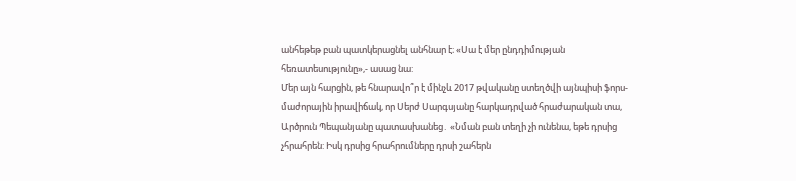անհեթեթ բան պատկերացնել անհնար է։ «Սա է մեր ընդդիմության հեռատեսությունը»,- ասաց նա:
Մեր այն հարցին, թե հնարավո՞ր է մինչև 2017 թվականը ստեղծվի այնպիսի ֆորս-մաժորային իրավիճակ, որ Սերժ Սարգսյանը հարկադրված հրաժարական տա, Արծրուն Պեպանյանը պատասխանեց․ «Նման բան տեղի չի ունենա, եթե դրսից չհրահրեն: Իսկ դրսից հրահրումները դրսի շահերն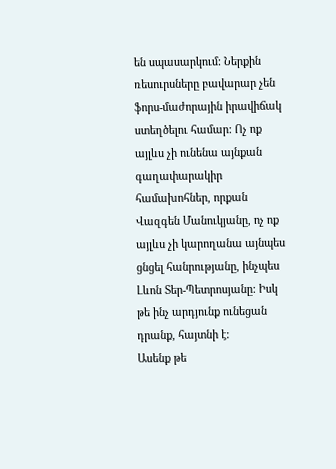են սպասարկում: Ներքին ռեսուրսները բավարար չեն ֆորս-մաժորային իրավիճակ ստեղծելու համար: Ոչ ոք այլևս չի ունենա այնքան գաղափարակիր համախոհներ, որքան Վազգեն Մանուկյանը, ոչ ոք այլևս չի կարողանա այնպես ցնցել հանրությանը, ինչպես Լևոն Տեր-Պետրոսյանը: Իսկ թե ինչ արդյունք ունեցան դրանք, հայտնի է:
Ասենք թե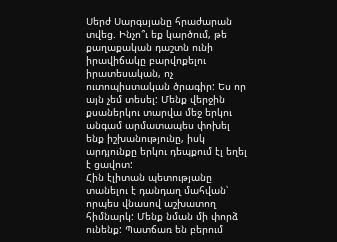Սերժ Սարգսյանը հրաժարան տվեց. Ինչո՞ւ եք կարծում, թե քաղաքական դաշտն ունի իրավիճակը բարվոքելու իրատեսական, ոչ ուտոպիստական ծրագիր: Ես որ այն չեմ տեսել: Մենք վերջին քսաներկու տարվա մեջ երկու անգամ արմատապես փոխել ենք իշխանությունը, իսկ արդյունքը երկու դեպքում էլ եղել է ցավոտ:
Հին էլիտան պետությանը տանելու է դանդաղ մահվան՝ որպես վնասով աշխատող հիմնարկ: Մենք նման մի փորձ ունենք: Պատճառ են բերում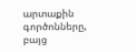արտաքին գործոնները, բայց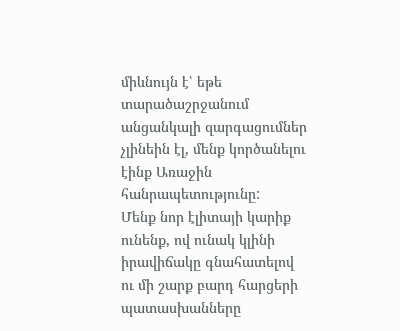միևնույն է՝ եթե տարածաշրջանում անցանկալի զարգացումներ չլինեին էլ, մենք կործանելու էինք Առաջին հանրապետությունը:
Մենք նոր էլիտայի կարիք ունենք, ով ունակ կլինի իրավիճակը գնահատելով ու մի շարք բարդ հարցերի պատասխանները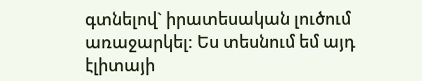գտնելով` իրատեսական լուծում առաջարկել: Ես տեսնում եմ այդ էլիտայի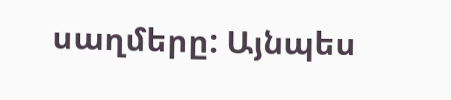սաղմերը: Այնպես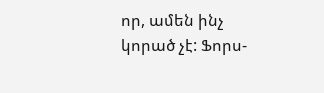որ, ամեն ինչ կորած չէ: Ֆորս-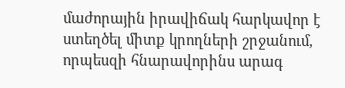մաժորային իրավիճակ հարկավոր է ստեղծել միտք կրողների շրջանում, որպեսզի հնարավորինս արագ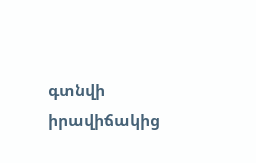գտնվի իրավիճակից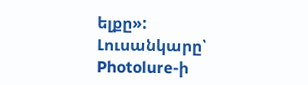ելքը»:
Լուսանկարը՝ Photolure-ի